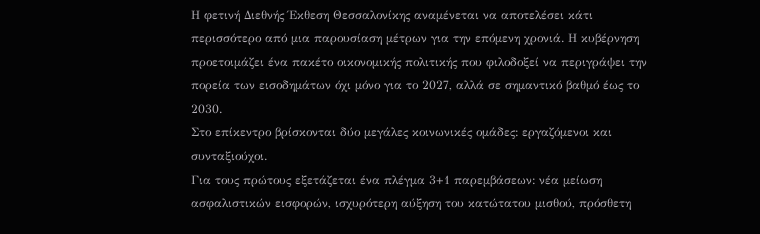Η φετινή Διεθνής Έκθεση Θεσσαλονίκης αναμένεται να αποτελέσει κάτι περισσότερο από μια παρουσίαση μέτρων για την επόμενη χρονιά. Η κυβέρνηση προετοιμάζει ένα πακέτο οικονομικής πολιτικής που φιλοδοξεί να περιγράψει την πορεία των εισοδημάτων όχι μόνο για το 2027, αλλά σε σημαντικό βαθμό έως το 2030.
Στο επίκεντρο βρίσκονται δύο μεγάλες κοινωνικές ομάδες: εργαζόμενοι και συνταξιούχοι.
Για τους πρώτους εξετάζεται ένα πλέγμα 3+1 παρεμβάσεων: νέα μείωση ασφαλιστικών εισφορών, ισχυρότερη αύξηση του κατώτατου μισθού, πρόσθετη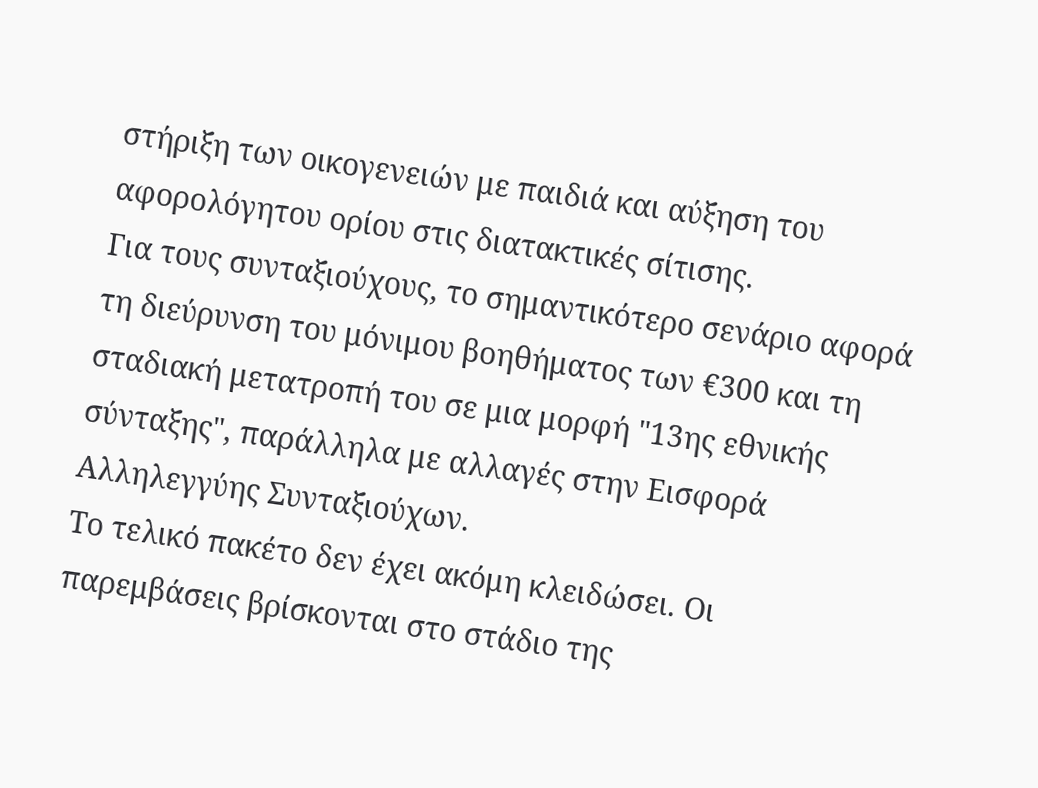στήριξη των οικογενειών με παιδιά και αύξηση του αφορολόγητου ορίου στις διατακτικές σίτισης.
Για τους συνταξιούχους, το σημαντικότερο σενάριο αφορά τη διεύρυνση του μόνιμου βοηθήματος των €300 και τη σταδιακή μετατροπή του σε μια μορφή "13ης εθνικής σύνταξης", παράλληλα με αλλαγές στην Εισφορά Αλληλεγγύης Συνταξιούχων.
Το τελικό πακέτο δεν έχει ακόμη κλειδώσει. Οι παρεμβάσεις βρίσκονται στο στάδιο της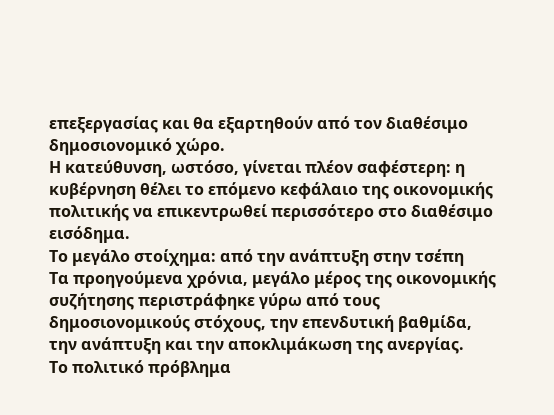επεξεργασίας και θα εξαρτηθούν από τον διαθέσιμο δημοσιονομικό χώρο.
Η κατεύθυνση, ωστόσο, γίνεται πλέον σαφέστερη: η κυβέρνηση θέλει το επόμενο κεφάλαιο της οικονομικής πολιτικής να επικεντρωθεί περισσότερο στο διαθέσιμο εισόδημα.
Το μεγάλο στοίχημα: από την ανάπτυξη στην τσέπη
Τα προηγούμενα χρόνια, μεγάλο μέρος της οικονομικής συζήτησης περιστράφηκε γύρω από τους δημοσιονομικούς στόχους, την επενδυτική βαθμίδα, την ανάπτυξη και την αποκλιμάκωση της ανεργίας.
Το πολιτικό πρόβλημα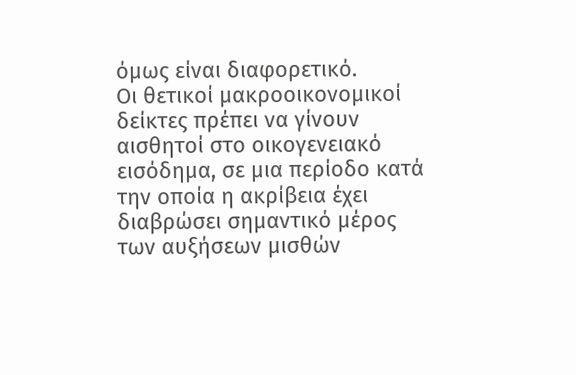όμως είναι διαφορετικό.
Οι θετικοί μακροοικονομικοί δείκτες πρέπει να γίνουν αισθητοί στο οικογενειακό εισόδημα, σε μια περίοδο κατά την οποία η ακρίβεια έχει διαβρώσει σημαντικό μέρος των αυξήσεων μισθών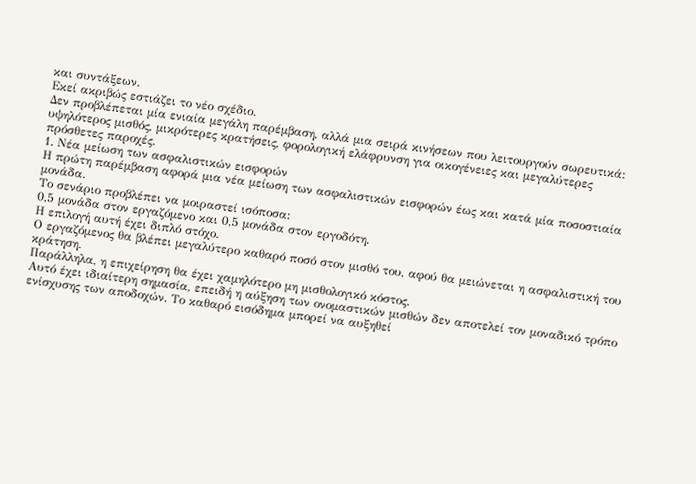και συντάξεων.
Εκεί ακριβώς εστιάζει το νέο σχέδιο.
Δεν προβλέπεται μία ενιαία μεγάλη παρέμβαση, αλλά μια σειρά κινήσεων που λειτουργούν σωρευτικά: υψηλότερος μισθός, μικρότερες κρατήσεις, φορολογική ελάφρυνση για οικογένειες και μεγαλύτερες πρόσθετες παροχές.
1. Νέα μείωση των ασφαλιστικών εισφορών
Η πρώτη παρέμβαση αφορά μια νέα μείωση των ασφαλιστικών εισφορών έως και κατά μία ποσοστιαία μονάδα.
Το σενάριο προβλέπει να μοιραστεί ισόποσα:
0,5 μονάδα στον εργαζόμενο και 0,5 μονάδα στον εργοδότη.
Η επιλογή αυτή έχει διπλό στόχο.
Ο εργαζόμενος θα βλέπει μεγαλύτερο καθαρό ποσό στον μισθό του, αφού θα μειώνεται η ασφαλιστική του κράτηση.
Παράλληλα, η επιχείρηση θα έχει χαμηλότερο μη μισθολογικό κόστος.
Αυτό έχει ιδιαίτερη σημασία, επειδή η αύξηση των ονομαστικών μισθών δεν αποτελεί τον μοναδικό τρόπο ενίσχυσης των αποδοχών. Το καθαρό εισόδημα μπορεί να αυξηθεί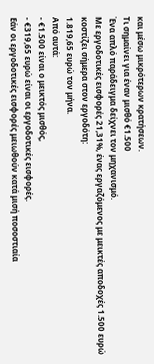και μέσω μικρότερων κρατήσεων.
Τι σημαίνει για έναν μισθό €1.500
Ένα απλό παράδειγμα δείχνει τον μηχανισμό.
Με εργοδοτικές εισφορές 21,31%, ένας εργαζόμενος με μεικτές αποδοχές 1.500 ευρώ κοστίζει σήμερα στον εργοδότη:
1.819,65 ευρώ τον μήνα.
Από αυτά:
- €1.500 είναι ο μεικτός μισθός,
- €319,65 ευρώ είναι οι εργοδοτικές εισφορές.
Εάν οι εργοδοτικές εισφορές μειωθούν κατά μισή ποσοστιαία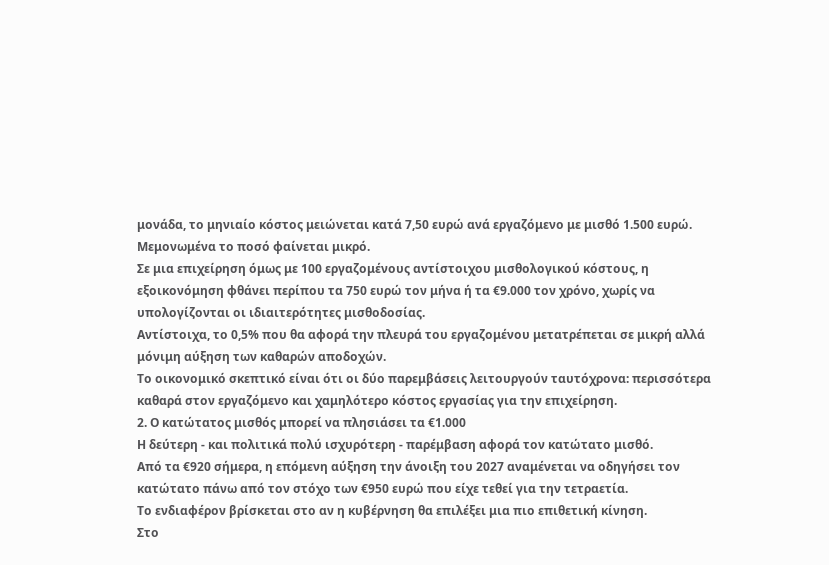μονάδα, το μηνιαίο κόστος μειώνεται κατά 7,50 ευρώ ανά εργαζόμενο με μισθό 1.500 ευρώ.
Μεμονωμένα το ποσό φαίνεται μικρό.
Σε μια επιχείρηση όμως με 100 εργαζομένους αντίστοιχου μισθολογικού κόστους, η εξοικονόμηση φθάνει περίπου τα 750 ευρώ τον μήνα ή τα €9.000 τον χρόνο, χωρίς να υπολογίζονται οι ιδιαιτερότητες μισθοδοσίας.
Αντίστοιχα, το 0,5% που θα αφορά την πλευρά του εργαζομένου μετατρέπεται σε μικρή αλλά μόνιμη αύξηση των καθαρών αποδοχών.
Το οικονομικό σκεπτικό είναι ότι οι δύο παρεμβάσεις λειτουργούν ταυτόχρονα: περισσότερα καθαρά στον εργαζόμενο και χαμηλότερο κόστος εργασίας για την επιχείρηση.
2. Ο κατώτατος μισθός μπορεί να πλησιάσει τα €1.000
Η δεύτερη - και πολιτικά πολύ ισχυρότερη - παρέμβαση αφορά τον κατώτατο μισθό.
Από τα €920 σήμερα, η επόμενη αύξηση την άνοιξη του 2027 αναμένεται να οδηγήσει τον κατώτατο πάνω από τον στόχο των €950 ευρώ που είχε τεθεί για την τετραετία.
Το ενδιαφέρον βρίσκεται στο αν η κυβέρνηση θα επιλέξει μια πιο επιθετική κίνηση.
Στο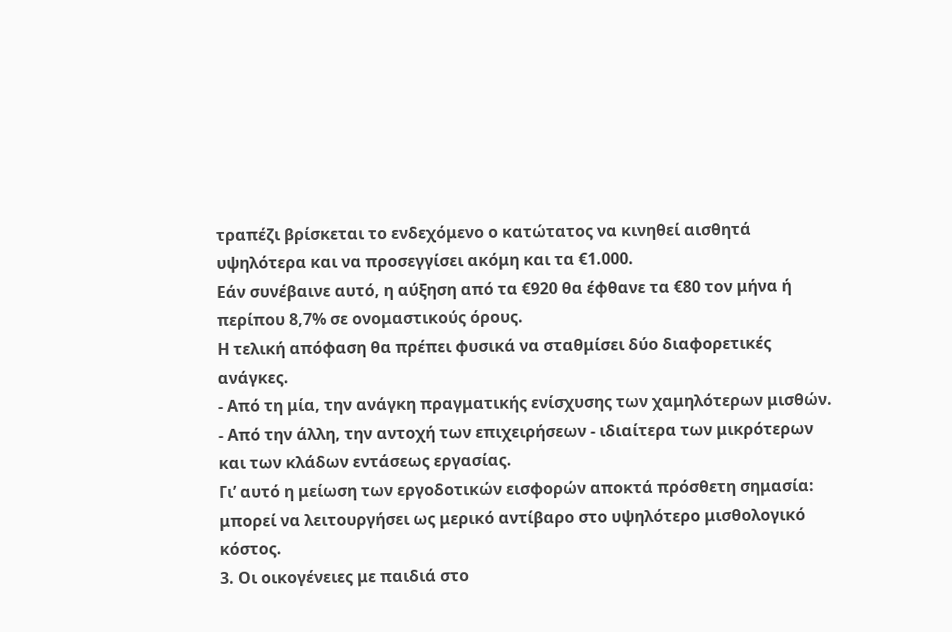τραπέζι βρίσκεται το ενδεχόμενο ο κατώτατος να κινηθεί αισθητά υψηλότερα και να προσεγγίσει ακόμη και τα €1.000.
Εάν συνέβαινε αυτό, η αύξηση από τα €920 θα έφθανε τα €80 τον μήνα ή περίπου 8,7% σε ονομαστικούς όρους.
Η τελική απόφαση θα πρέπει φυσικά να σταθμίσει δύο διαφορετικές ανάγκες.
- Από τη μία, την ανάγκη πραγματικής ενίσχυσης των χαμηλότερων μισθών.
- Από την άλλη, την αντοχή των επιχειρήσεων - ιδιαίτερα των μικρότερων και των κλάδων εντάσεως εργασίας.
Γι’ αυτό η μείωση των εργοδοτικών εισφορών αποκτά πρόσθετη σημασία: μπορεί να λειτουργήσει ως μερικό αντίβαρο στο υψηλότερο μισθολογικό κόστος.
3. Οι οικογένειες με παιδιά στο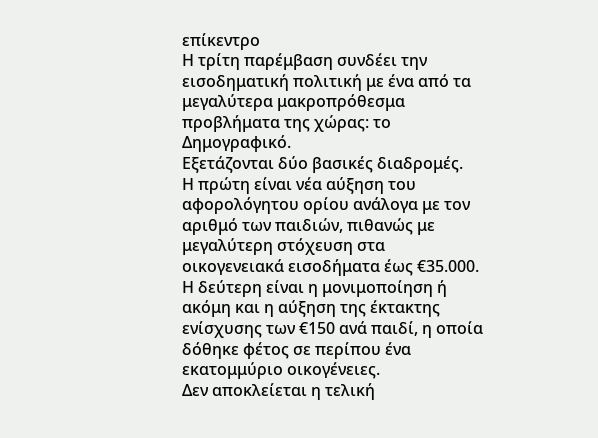επίκεντρο
Η τρίτη παρέμβαση συνδέει την εισοδηματική πολιτική με ένα από τα μεγαλύτερα μακροπρόθεσμα προβλήματα της χώρας: το Δημογραφικό.
Εξετάζονται δύο βασικές διαδρομές.
Η πρώτη είναι νέα αύξηση του αφορολόγητου ορίου ανάλογα με τον αριθμό των παιδιών, πιθανώς με μεγαλύτερη στόχευση στα οικογενειακά εισοδήματα έως €35.000.
Η δεύτερη είναι η μονιμοποίηση ή ακόμη και η αύξηση της έκτακτης ενίσχυσης των €150 ανά παιδί, η οποία δόθηκε φέτος σε περίπου ένα εκατομμύριο οικογένειες.
Δεν αποκλείεται η τελική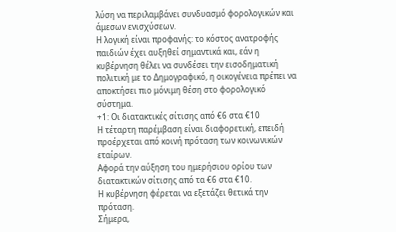λύση να περιλαμβάνει συνδυασμό φορολογικών και άμεσων ενισχύσεων.
Η λογική είναι προφανής: το κόστος ανατροφής παιδιών έχει αυξηθεί σημαντικά και, εάν η κυβέρνηση θέλει να συνδέσει την εισοδηματική πολιτική με το Δημογραφικό, η οικογένεια πρέπει να αποκτήσει πιο μόνιμη θέση στο φορολογικό σύστημα.
+1: Οι διατακτικές σίτισης από €6 στα €10
Η τέταρτη παρέμβαση είναι διαφορετική, επειδή προέρχεται από κοινή πρόταση των κοινωνικών εταίρων.
Αφορά την αύξηση του ημερήσιου ορίου των διατακτικών σίτισης από τα €6 στα €10.
Η κυβέρνηση φέρεται να εξετάζει θετικά την πρόταση.
Σήμερα,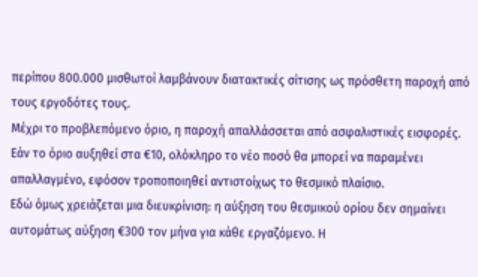περίπου 800.000 μισθωτοί λαμβάνουν διατακτικές σίτισης ως πρόσθετη παροχή από τους εργοδότες τους.
Μέχρι το προβλεπόμενο όριο, η παροχή απαλλάσσεται από ασφαλιστικές εισφορές.
Εάν το όριο αυξηθεί στα €10, ολόκληρο το νέο ποσό θα μπορεί να παραμένει απαλλαγμένο, εφόσον τροποποιηθεί αντιστοίχως το θεσμικό πλαίσιο.
Εδώ όμως χρειάζεται μια διευκρίνιση: η αύξηση του θεσμικού ορίου δεν σημαίνει αυτομάτως αύξηση €300 τον μήνα για κάθε εργαζόμενο. Η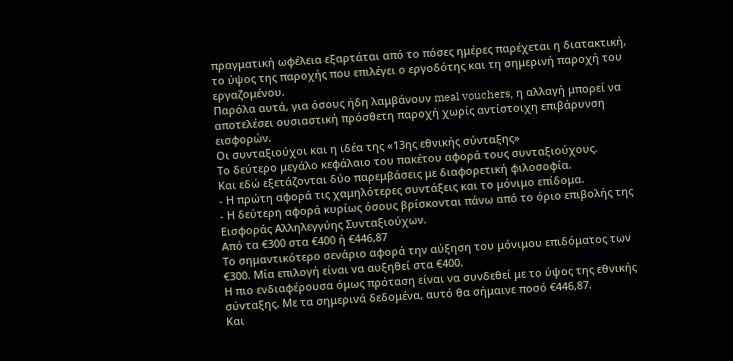πραγματική ωφέλεια εξαρτάται από το πόσες ημέρες παρέχεται η διατακτική, το ύψος της παροχής που επιλέγει ο εργοδότης και τη σημερινή παροχή του εργαζομένου.
Παρόλα αυτά, για όσους ήδη λαμβάνουν meal vouchers, η αλλαγή μπορεί να αποτελέσει ουσιαστική πρόσθετη παροχή χωρίς αντίστοιχη επιβάρυνση εισφορών.
Οι συνταξιούχοι και η ιδέα της «13ης εθνικής σύνταξης»
Το δεύτερο μεγάλο κεφάλαιο του πακέτου αφορά τους συνταξιούχους.
Και εδώ εξετάζονται δύο παρεμβάσεις με διαφορετική φιλοσοφία.
- Η πρώτη αφορά τις χαμηλότερες συντάξεις και το μόνιμο επίδομα.
- Η δεύτερη αφορά κυρίως όσους βρίσκονται πάνω από το όριο επιβολής της Εισφοράς Αλληλεγγύης Συνταξιούχων.
Από τα €300 στα €400 ή €446,87
Το σημαντικότερο σενάριο αφορά την αύξηση του μόνιμου επιδόματος των €300. Μία επιλογή είναι να αυξηθεί στα €400.
Η πιο ενδιαφέρουσα όμως πρόταση είναι να συνδεθεί με το ύψος της εθνικής σύνταξης. Με τα σημερινά δεδομένα, αυτό θα σήμαινε ποσό €446,87.
Και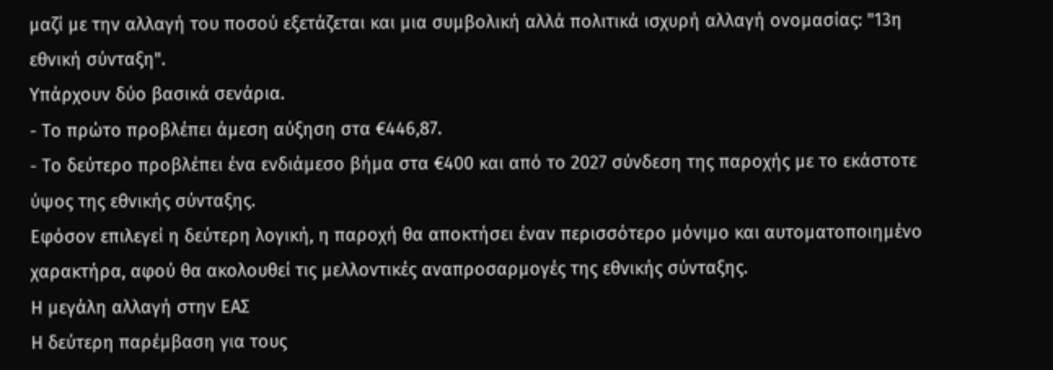μαζί με την αλλαγή του ποσού εξετάζεται και μια συμβολική αλλά πολιτικά ισχυρή αλλαγή ονομασίας: "13η εθνική σύνταξη".
Υπάρχουν δύο βασικά σενάρια.
- Το πρώτο προβλέπει άμεση αύξηση στα €446,87.
- Το δεύτερο προβλέπει ένα ενδιάμεσο βήμα στα €400 και από το 2027 σύνδεση της παροχής με το εκάστοτε ύψος της εθνικής σύνταξης.
Εφόσον επιλεγεί η δεύτερη λογική, η παροχή θα αποκτήσει έναν περισσότερο μόνιμο και αυτοματοποιημένο χαρακτήρα, αφού θα ακολουθεί τις μελλοντικές αναπροσαρμογές της εθνικής σύνταξης.
Η μεγάλη αλλαγή στην ΕΑΣ
Η δεύτερη παρέμβαση για τους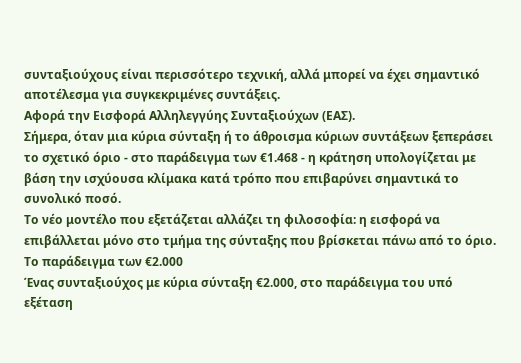συνταξιούχους είναι περισσότερο τεχνική, αλλά μπορεί να έχει σημαντικό αποτέλεσμα για συγκεκριμένες συντάξεις.
Αφορά την Εισφορά Αλληλεγγύης Συνταξιούχων (ΕΑΣ).
Σήμερα, όταν μια κύρια σύνταξη ή το άθροισμα κύριων συντάξεων ξεπεράσει το σχετικό όριο - στο παράδειγμα των €1.468 - η κράτηση υπολογίζεται με βάση την ισχύουσα κλίμακα κατά τρόπο που επιβαρύνει σημαντικά το συνολικό ποσό.
Το νέο μοντέλο που εξετάζεται αλλάζει τη φιλοσοφία: η εισφορά να επιβάλλεται μόνο στο τμήμα της σύνταξης που βρίσκεται πάνω από το όριο.
Το παράδειγμα των €2.000
Ένας συνταξιούχος με κύρια σύνταξη €2.000, στο παράδειγμα του υπό εξέταση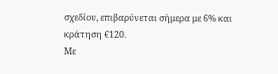σχεδίου, επιβαρύνεται σήμερα με 6% και κράτηση €120.
Με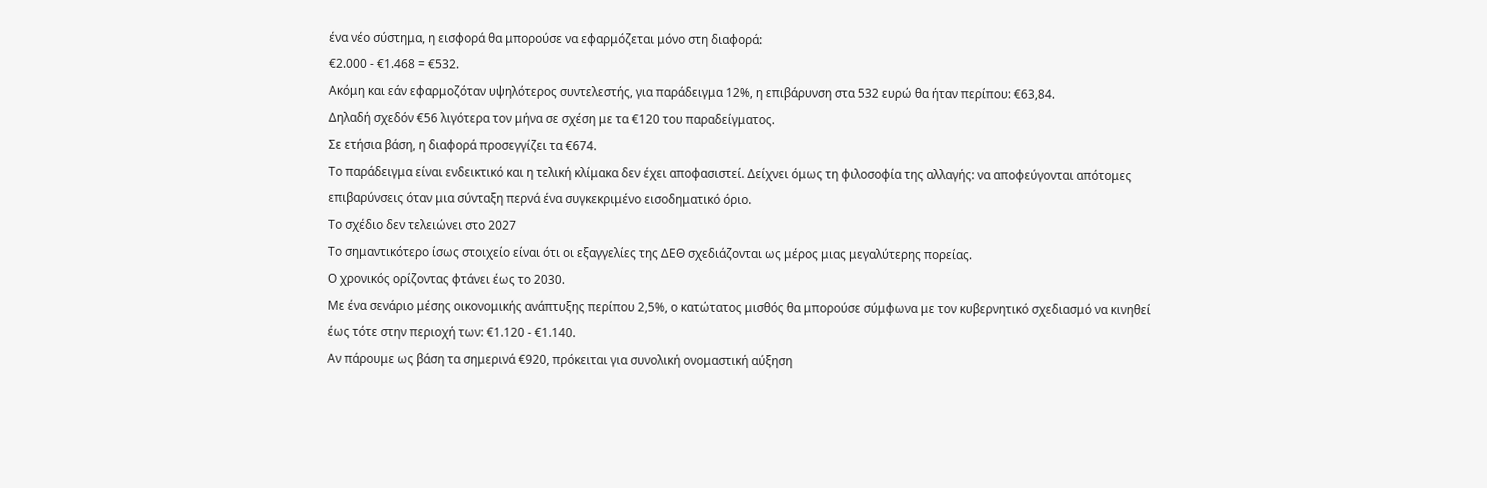ένα νέο σύστημα, η εισφορά θα μπορούσε να εφαρμόζεται μόνο στη διαφορά:
€2.000 - €1.468 = €532.
Ακόμη και εάν εφαρμοζόταν υψηλότερος συντελεστής, για παράδειγμα 12%, η επιβάρυνση στα 532 ευρώ θα ήταν περίπου: €63,84.
Δηλαδή σχεδόν €56 λιγότερα τον μήνα σε σχέση με τα €120 του παραδείγματος.
Σε ετήσια βάση, η διαφορά προσεγγίζει τα €674.
Το παράδειγμα είναι ενδεικτικό και η τελική κλίμακα δεν έχει αποφασιστεί. Δείχνει όμως τη φιλοσοφία της αλλαγής: να αποφεύγονται απότομες επιβαρύνσεις όταν μια σύνταξη περνά ένα συγκεκριμένο εισοδηματικό όριο.
Το σχέδιο δεν τελειώνει στο 2027
Το σημαντικότερο ίσως στοιχείο είναι ότι οι εξαγγελίες της ΔΕΘ σχεδιάζονται ως μέρος μιας μεγαλύτερης πορείας.
Ο χρονικός ορίζοντας φτάνει έως το 2030.
Με ένα σενάριο μέσης οικονομικής ανάπτυξης περίπου 2,5%, ο κατώτατος μισθός θα μπορούσε σύμφωνα με τον κυβερνητικό σχεδιασμό να κινηθεί έως τότε στην περιοχή των: €1.120 - €1.140.
Αν πάρουμε ως βάση τα σημερινά €920, πρόκειται για συνολική ονομαστική αύξηση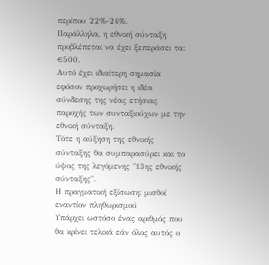περίπου 22%-24%.
Παράλληλα, η εθνική σύνταξη προβλέπεται να έχει ξεπεράσει τα: €500.
Αυτό έχει ιδιαίτερη σημασία εφόσον προχωρήσει η ιδέα σύνδεσης της νέας ετήσιας παροχής των συνταξιούχων με την εθνική σύνταξη.
Τότε η αύξηση της εθνικής σύνταξης θα συμπαρασύρει και το ύψος της λεγόμενης "13ης εθνικής σύνταξης".
Η πραγματική εξίσωση: μισθοί εναντίον πληθωρισμού
Υπάρχει ωστόσο ένας αριθμός που θα κρίνει τελικά εάν όλος αυτός ο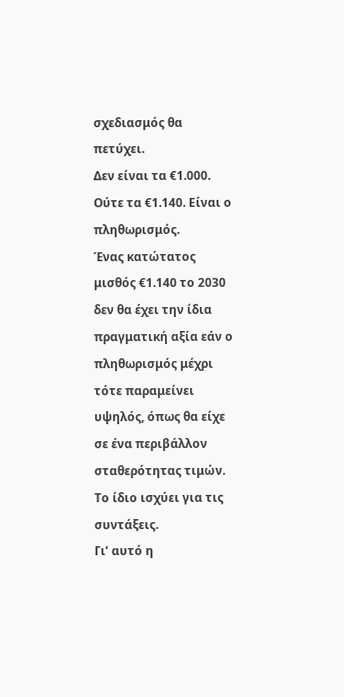σχεδιασμός θα πετύχει.
Δεν είναι τα €1.000. Ούτε τα €1.140. Είναι ο πληθωρισμός.
Ένας κατώτατος μισθός €1.140 το 2030 δεν θα έχει την ίδια πραγματική αξία εάν ο πληθωρισμός μέχρι τότε παραμείνει υψηλός, όπως θα είχε σε ένα περιβάλλον σταθερότητας τιμών.
Το ίδιο ισχύει για τις συντάξεις.
Γι’ αυτό η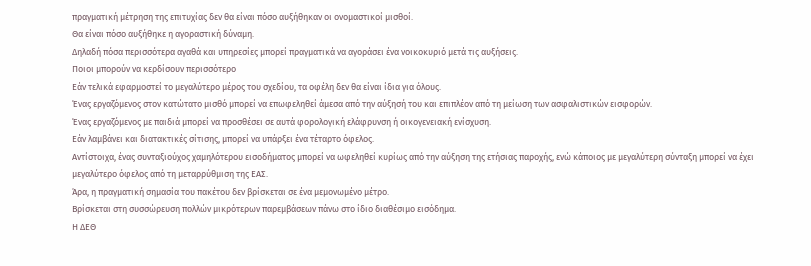πραγματική μέτρηση της επιτυχίας δεν θα είναι πόσο αυξήθηκαν οι ονομαστικοί μισθοί.
Θα είναι πόσο αυξήθηκε η αγοραστική δύναμη.
Δηλαδή πόσα περισσότερα αγαθά και υπηρεσίες μπορεί πραγματικά να αγοράσει ένα νοικοκυριό μετά τις αυξήσεις.
Ποιοι μπορούν να κερδίσουν περισσότερο
Εάν τελικά εφαρμοστεί το μεγαλύτερο μέρος του σχεδίου, τα οφέλη δεν θα είναι ίδια για όλους.
Ένας εργαζόμενος στον κατώτατο μισθό μπορεί να επωφεληθεί άμεσα από την αύξησή του και επιπλέον από τη μείωση των ασφαλιστικών εισφορών.
Ένας εργαζόμενος με παιδιά μπορεί να προσθέσει σε αυτά φορολογική ελάφρυνση ή οικογενειακή ενίσχυση.
Εάν λαμβάνει και διατακτικές σίτισης, μπορεί να υπάρξει ένα τέταρτο όφελος.
Αντίστοιχα, ένας συνταξιούχος χαμηλότερου εισοδήματος μπορεί να ωφεληθεί κυρίως από την αύξηση της ετήσιας παροχής, ενώ κάποιος με μεγαλύτερη σύνταξη μπορεί να έχει μεγαλύτερο όφελος από τη μεταρρύθμιση της ΕΑΣ.
Άρα, η πραγματική σημασία του πακέτου δεν βρίσκεται σε ένα μεμονωμένο μέτρο.
Βρίσκεται στη συσσώρευση πολλών μικρότερων παρεμβάσεων πάνω στο ίδιο διαθέσιμο εισόδημα.
Η ΔΕΘ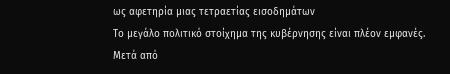ως αφετηρία μιας τετραετίας εισοδημάτων
Το μεγάλο πολιτικό στοίχημα της κυβέρνησης είναι πλέον εμφανές.
Μετά από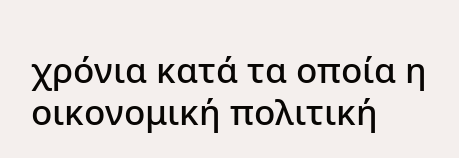χρόνια κατά τα οποία η οικονομική πολιτική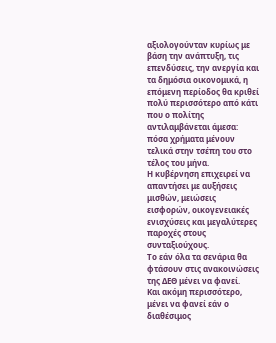αξιολογούνταν κυρίως με βάση την ανάπτυξη, τις επενδύσεις, την ανεργία και τα δημόσια οικονομικά, η επόμενη περίοδος θα κριθεί πολύ περισσότερο από κάτι που ο πολίτης αντιλαμβάνεται άμεσα: πόσα χρήματα μένουν τελικά στην τσέπη του στο τέλος του μήνα.
Η κυβέρνηση επιχειρεί να απαντήσει με αυξήσεις μισθών, μειώσεις εισφορών, οικογενειακές ενισχύσεις και μεγαλύτερες παροχές στους συνταξιούχους.
Το εάν όλα τα σενάρια θα φτάσουν στις ανακοινώσεις της ΔΕΘ μένει να φανεί.
Και ακόμη περισσότερο, μένει να φανεί εάν ο διαθέσιμος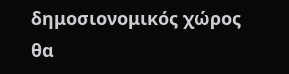δημοσιονομικός χώρος θα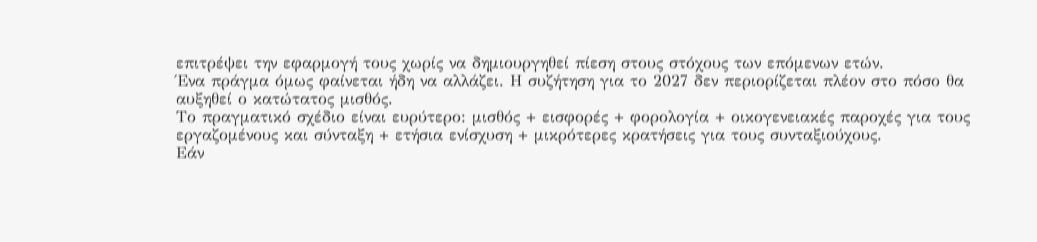επιτρέψει την εφαρμογή τους χωρίς να δημιουργηθεί πίεση στους στόχους των επόμενων ετών.
Ένα πράγμα όμως φαίνεται ήδη να αλλάζει. Η συζήτηση για το 2027 δεν περιορίζεται πλέον στο πόσο θα αυξηθεί ο κατώτατος μισθός.
Το πραγματικό σχέδιο είναι ευρύτερο: μισθός + εισφορές + φορολογία + οικογενειακές παροχές για τους εργαζομένους και σύνταξη + ετήσια ενίσχυση + μικρότερες κρατήσεις για τους συνταξιούχους.
Εάν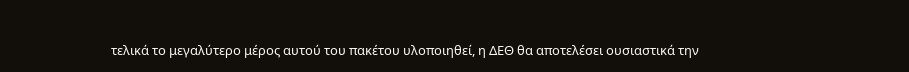τελικά το μεγαλύτερο μέρος αυτού του πακέτου υλοποιηθεί, η ΔΕΘ θα αποτελέσει ουσιαστικά την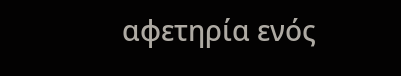αφετηρία ενός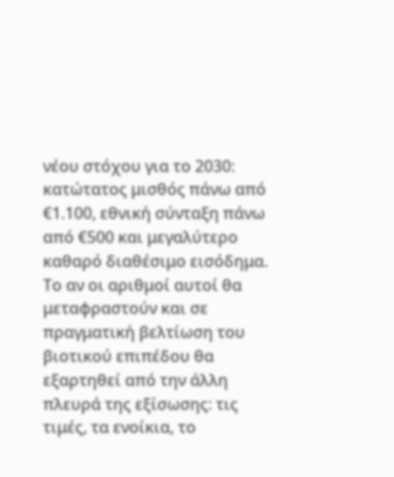νέου στόχου για το 2030: κατώτατος μισθός πάνω από €1.100, εθνική σύνταξη πάνω από €500 και μεγαλύτερο καθαρό διαθέσιμο εισόδημα.
Το αν οι αριθμοί αυτοί θα μεταφραστούν και σε πραγματική βελτίωση του βιοτικού επιπέδου θα εξαρτηθεί από την άλλη πλευρά της εξίσωσης: τις τιμές, τα ενοίκια, το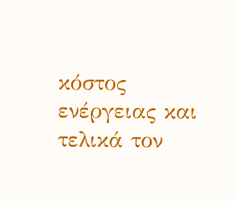κόστος ενέργειας και τελικά τον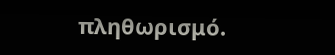πληθωρισμό.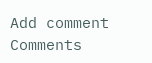Add comment
Comments